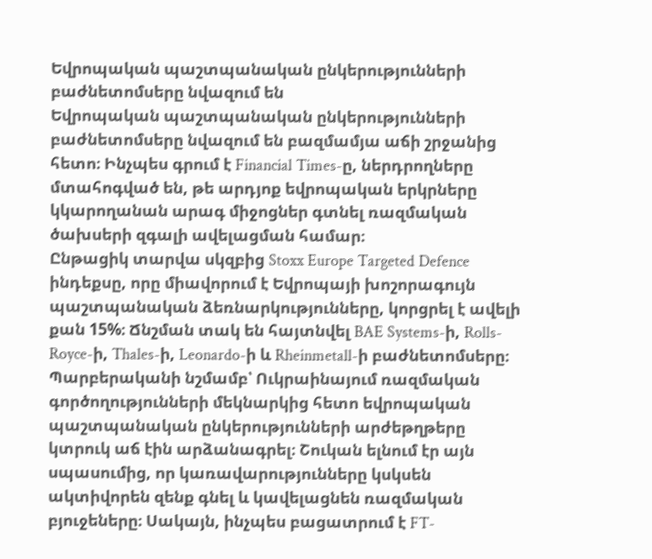Եվրոպական պաշտպանական ընկերությունների բաժնետոմսերը նվազում են
Եվրոպական պաշտպանական ընկերությունների բաժնետոմսերը նվազում են բազմամյա աճի շրջանից հետո։ Ինչպես գրում է Financial Times-ը, ներդրողները մտահոգված են, թե արդյոք եվրոպական երկրները կկարողանան արագ միջոցներ գտնել ռազմական ծախսերի զգալի ավելացման համար։
Ընթացիկ տարվա սկզբից Stoxx Europe Targeted Defence ինդեքսը, որը միավորում է Եվրոպայի խոշորագույն պաշտպանական ձեռնարկությունները, կորցրել է ավելի քան 15%։ Ճնշման տակ են հայտնվել BAE Systems-ի, Rolls-Royce-ի, Thales-ի, Leonardo-ի և Rheinmetall-ի բաժնետոմսերը։
Պարբերականի նշմամբ՝ Ուկրաինայում ռազմական գործողությունների մեկնարկից հետո եվրոպական պաշտպանական ընկերությունների արժեթղթերը կտրուկ աճ էին արձանագրել։ Շուկան ելնում էր այն սպասումից, որ կառավարությունները կսկսեն ակտիվորեն զենք գնել և կավելացնեն ռազմական բյուջեները։ Սակայն, ինչպես բացատրում է FT-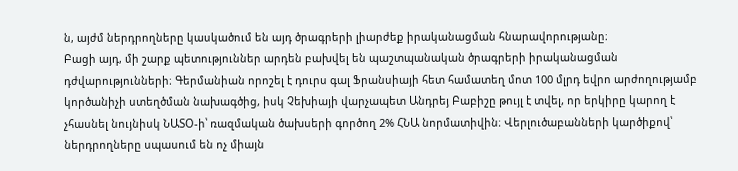ն, այժմ ներդրողները կասկածում են այդ ծրագրերի լիարժեք իրականացման հնարավորությանը։
Բացի այդ, մի շարք պետություններ արդեն բախվել են պաշտպանական ծրագրերի իրականացման դժվարությունների։ Գերմանիան որոշել է դուրս գալ Ֆրանսիայի հետ համատեղ մոտ 100 մլրդ եվրո արժողությամբ կործանիչի ստեղծման նախագծից, իսկ Չեխիայի վարչապետ Անդրեյ Բաբիշը թույլ է տվել, որ երկիրը կարող է չհասնել նույնիսկ ՆԱՏՕ-ի՝ ռազմական ծախսերի գործող 2% ՀՆԱ նորմատիվին։ Վերլուծաբանների կարծիքով՝ ներդրողները սպասում են ոչ միայն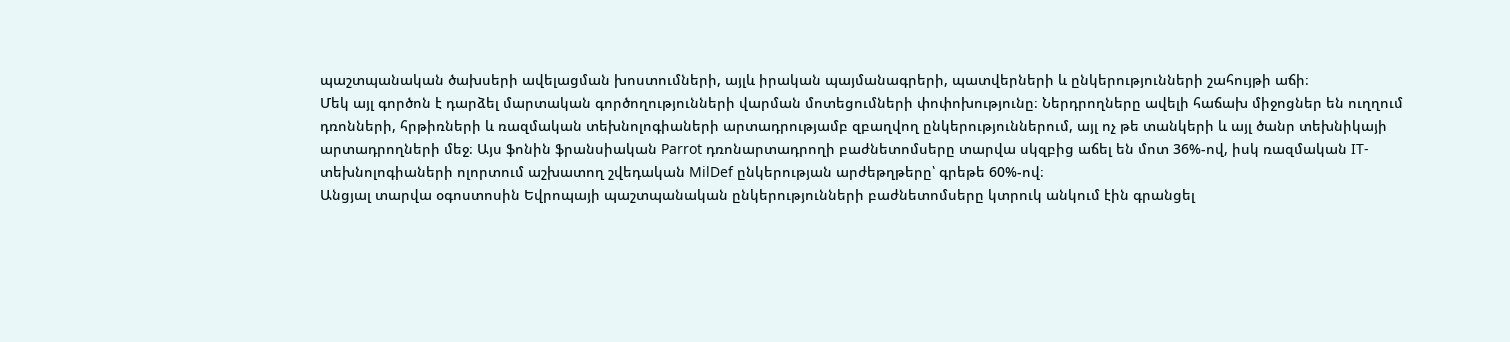պաշտպանական ծախսերի ավելացման խոստումների, այլև իրական պայմանագրերի, պատվերների և ընկերությունների շահույթի աճի։
Մեկ այլ գործոն է դարձել մարտական գործողությունների վարման մոտեցումների փոփոխությունը։ Ներդրողները ավելի հաճախ միջոցներ են ուղղում դռոնների, հրթիռների և ռազմական տեխնոլոգիաների արտադրությամբ զբաղվող ընկերություններում, այլ ոչ թե տանկերի և այլ ծանր տեխնիկայի արտադրողների մեջ։ Այս ֆոնին ֆրանսիական Parrot դռոնարտադրողի բաժնետոմսերը տարվա սկզբից աճել են մոտ 36%-ով, իսկ ռազմական IT-տեխնոլոգիաների ոլորտում աշխատող շվեդական MilDef ընկերության արժեթղթերը՝ գրեթե 60%-ով։
Անցյալ տարվա օգոստոսին Եվրոպայի պաշտպանական ընկերությունների բաժնետոմսերը կտրուկ անկում էին գրանցել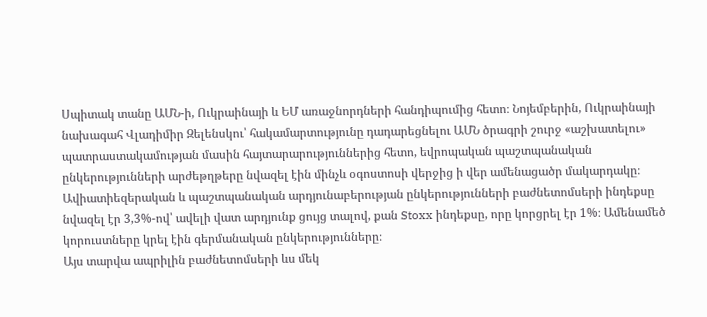Սպիտակ տանը ԱՄՆ-ի, Ուկրաինայի և ԵՄ առաջնորդների հանդիպումից հետո։ Նոյեմբերին, Ուկրաինայի նախագահ Վլադիմիր Զելենսկու՝ հակամարտությունը դադարեցնելու ԱՄՆ ծրագրի շուրջ «աշխատելու» պատրաստակամության մասին հայտարարություններից հետո, եվրոպական պաշտպանական ընկերությունների արժեթղթերը նվազել էին մինչև օգոստոսի վերջից ի վեր ամենացածր մակարդակը։ Ավիատիեզերական և պաշտպանական արդյունաբերության ընկերությունների բաժնետոմսերի ինդեքսը նվազել էր 3,3%-ով՝ ավելի վատ արդյունք ցույց տալով, քան Stoxx ինդեքսը, որը կորցրել էր 1%։ Ամենամեծ կորուստները կրել էին գերմանական ընկերությունները։
Այս տարվա ապրիլին բաժնետոմսերի ևս մեկ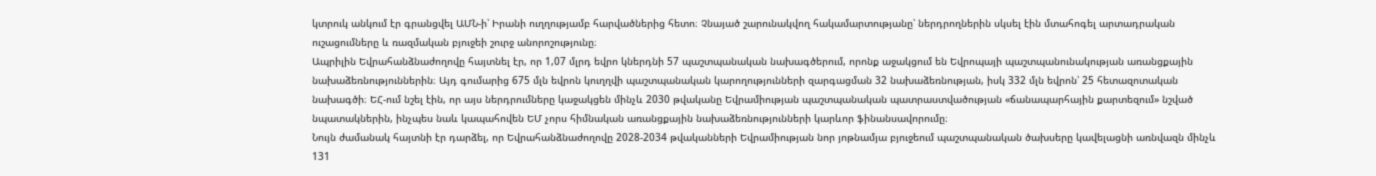կտրուկ անկում էր գրանցվել ԱՄՆ-ի՝ Իրանի ուղղությամբ հարվածներից հետո։ Չնայած շարունակվող հակամարտությանը՝ ներդրողներին սկսել էին մտահոգել արտադրական ուշացումները և ռազմական բյուջեի շուրջ անորոշությունը։
Ապրիլին Եվրահանձնաժողովը հայտնել էր, որ 1,07 մլրդ եվրո կներդնի 57 պաշտպանական նախագծերում, որոնք աջակցում են Եվրոպայի պաշտպանունակության առանցքային նախաձեռնություններին։ Այդ գումարից 675 մլն եվրոն կուղղվի պաշտպանական կարողությունների զարգացման 32 նախաձեռնության, իսկ 332 մլն եվրոն՝ 25 հետազոտական նախագծի։ ԵՀ-ում նշել էին, որ այս ներդրումները կաջակցեն մինչև 2030 թվականը Եվրամիության պաշտպանական պատրաստվածության «ճանապարհային քարտեզում» նշված նպատակներին, ինչպես նաև կապահովեն ԵՄ չորս հիմնական առանցքային նախաձեռնությունների կարևոր ֆինանսավորումը։
Նույն ժամանակ հայտնի էր դարձել, որ Եվրահանձնաժողովը 2028-2034 թվականների Եվրամիության նոր յոթնամյա բյուջեում պաշտպանական ծախսերը կավելացնի առնվազն մինչև 131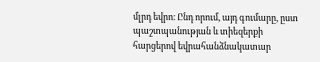մլրդ եվրո։ Ընդ որում, այդ գումարը, ըստ պաշտպանության և տիեզերքի հարցերով եվրահանձնակատար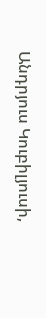Անդրյուս Կուբիլյուսի,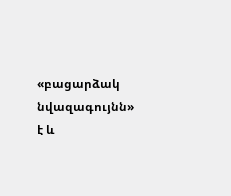«բացարձակ նվազագույնն» է և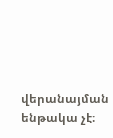վերանայման ենթակա չէ։